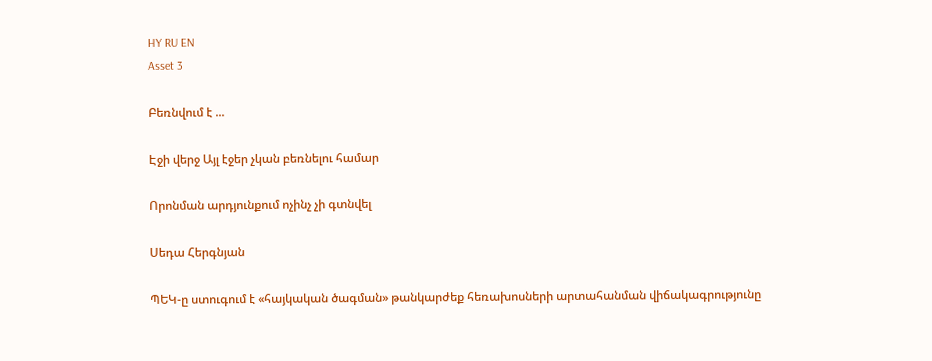HY RU EN
Asset 3

Բեռնվում է ...

Էջի վերջ Այլ էջեր չկան բեռնելու համար

Որոնման արդյունքում ոչինչ չի գտնվել

Սեդա Հերգնյան

ՊԵԿ-ը ստուգում է «հայկական ծագման» թանկարժեք հեռախոսների արտահանման վիճակագրությունը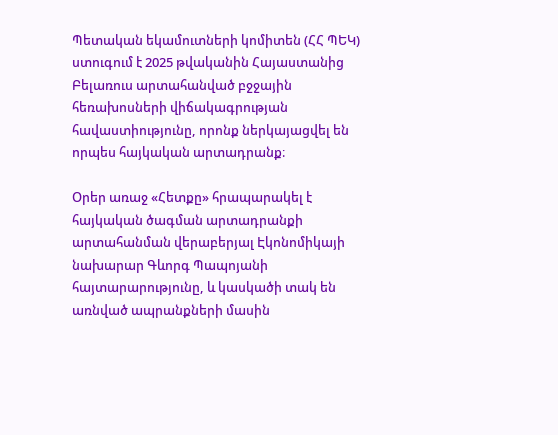Պետական եկամուտների կոմիտեն (ՀՀ ՊԵԿ) ստուգում է 2025 թվականին Հայաստանից Բելառուս արտահանված բջջային հեռախոսների վիճակագրության հավաստիությունը, որոնք ներկայացվել են որպես հայկական արտադրանք։

Օրեր առաջ «Հետքը» հրապարակել է հայկական ծագման արտադրանքի արտահանման վերաբերյալ Էկոնոմիկայի նախարար Գևորգ Պապոյանի հայտարարությունը, և կասկածի տակ են առնված ապրանքների մասին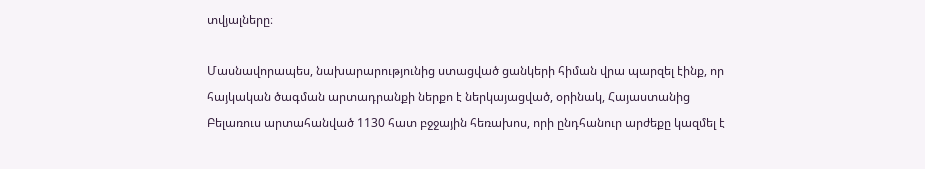տվյալները։

Մասնավորապես, նախարարությունից ստացված ցանկերի հիման վրա պարզել էինք, որ հայկական ծագման արտադրանքի ներքո է ներկայացված, օրինակ, Հայաստանից Բելառուս արտահանված 1130 հատ բջջային հեռախոս, որի ընդհանուր արժեքը կազմել է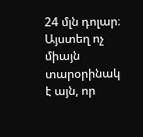24 մլն դոլար։ Այստեղ ոչ միայն տարօրինակ է այն, որ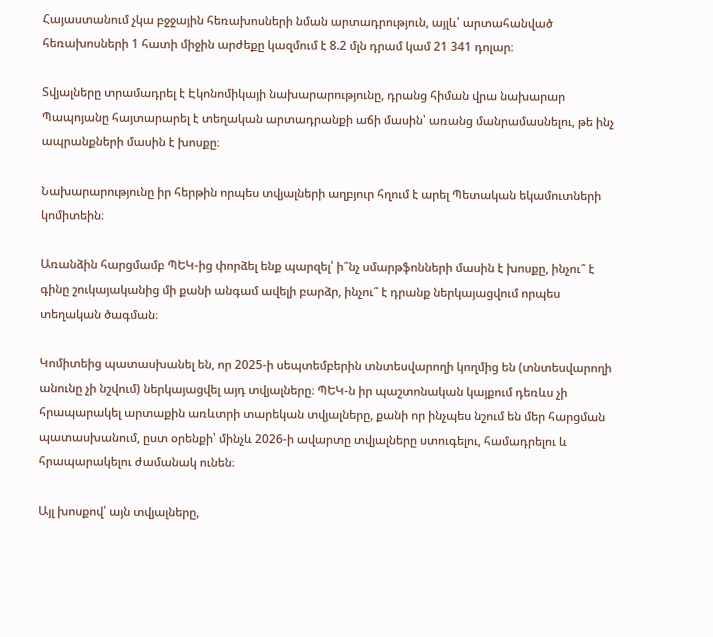Հայաստանում չկա բջջային հեռախոսների նման արտադրություն, այլև՝ արտահանված հեռախոսների 1 հատի միջին արժեքը կազմում է 8.2 մլն դրամ կամ 21 341 դոլար։

Տվյալները տրամադրել է Էկոնոմիկայի նախարարությունը, դրանց հիման վրա նախարար Պապոյանը հայտարարել է տեղական արտադրանքի աճի մասին՝ առանց մանրամասնելու, թե ինչ ապրանքների մասին է խոսքը։

Նախարարությունը իր հերթին որպես տվյալների աղբյուր հղում է արել Պետական եկամուտների կոմիտեին։

Առանձին հարցմամբ ՊԵԿ-ից փորձել ենք պարզել՝ ի՞նչ սմարթֆոնների մասին է խոսքը, ինչու՞ է գինը շուկայականից մի քանի անգամ ավելի բարձր, ինչու՞ է դրանք ներկայացվում որպես տեղական ծագման։

Կոմիտեից պատասխանել են, որ 2025-ի սեպտեմբերին տնտեսվարողի կողմից են (տնտեսվարողի անունը չի նշվում) ներկայացվել այդ տվյալները։ ՊԵԿ-ն իր պաշտոնական կայքում դեռևս չի հրապարակել արտաքին առևտրի տարեկան տվյալները, քանի որ ինչպես նշում են մեր հարցման պատասխանում, ըստ օրենքի՝ մինչև 2026-ի ավարտը տվյալները ստուգելու, համադրելու և հրապարակելու ժամանակ ունեն։

Այլ խոսքով՝ այն տվյալները,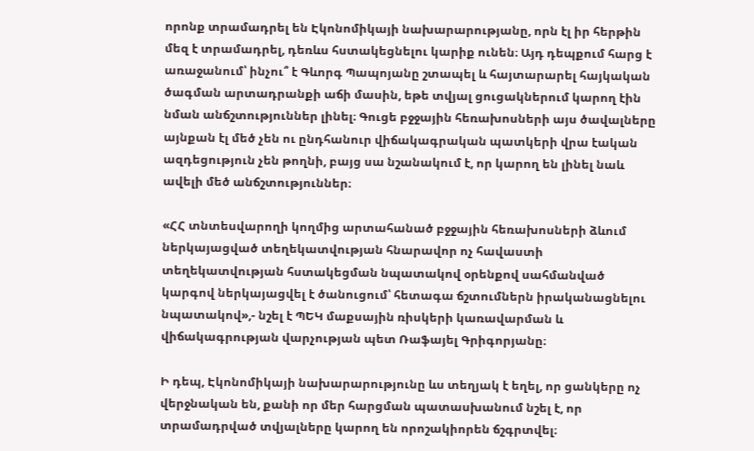որոնք տրամադրել են Էկոնոմիկայի նախարարությանը, որն էլ իր հերթին մեզ է տրամադրել, դեռևս հստակեցնելու կարիք ունեն։ Այդ դեպքում հարց է առաջանում՝ ինչու՞ է Գևորգ Պապոյանը շտապել և հայտարարել հայկական ծագման արտադրանքի աճի մասին, եթե տվյալ ցուցակներում կարող էին նման անճշտություններ լինել։ Գուցե բջջային հեռախոսների այս ծավալները այնքան էլ մեծ չեն ու ընդհանուր վիճակագրական պատկերի վրա էական ազդեցություն չեն թողնի, բայց սա նշանակում է, որ կարող են լինել նաև ավելի մեծ անճշտություններ։

«ՀՀ տնտեսվարողի կողմից արտահանած բջջային հեռախոսների ձևում ներկայացված տեղեկատվության հնարավոր ոչ հավաստի տեղեկատվության հստակեցման նպատակով օրենքով սահմանված կարգով ներկայացվել է ծանուցում՝ հետագա ճշտումներն իրականացնելու նպատակով»,- նշել է ՊԵԿ մաքսային ռիսկերի կառավարման և վիճակագրության վարչության պետ Ռաֆայել Գրիգորյանը։

Ի դեպ, Էկոնոմիկայի նախարարությունը ևս տեղյակ է եղել, որ ցանկերը ոչ վերջնական են, քանի որ մեր հարցման պատասխանում նշել է, որ տրամադրված տվյալները կարող են որոշակիորեն ճշգրտվել։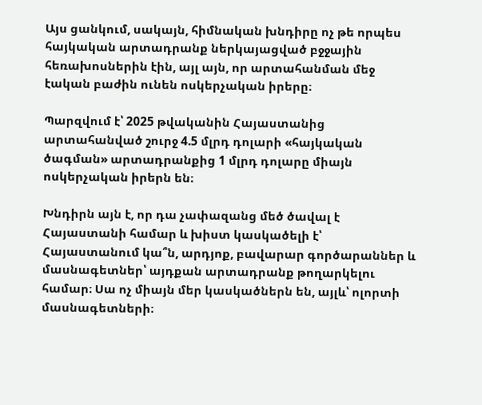Այս ցանկում, սակայն, հիմնական խնդիրը ոչ թե որպես հայկական արտադրանք ներկայացված բջջային հեռախոսներին էին, այլ այն, որ արտահանման մեջ էական բաժին ունեն ոսկերչական իրերը։

Պարզվում է՝ 2025 թվականին Հայաստանից արտահանված շուրջ 4.5 մլրդ դոլարի «հայկական ծագման» արտադրանքից 1 մլրդ դոլարը միայն ոսկերչական իրերն են։

Խնդիրն այն է, որ դա չափազանց մեծ ծավալ է Հայաստանի համար և խիստ կասկածելի է՝ Հայաստանում կա՞ն, արդյոք, բավարար գործարաններ և մասնագետներ՝ այդքան արտադրանք թողարկելու համար։ Սա ոչ միայն մեր կասկածներն են, այլև՝ ոլորտի մասնագետների։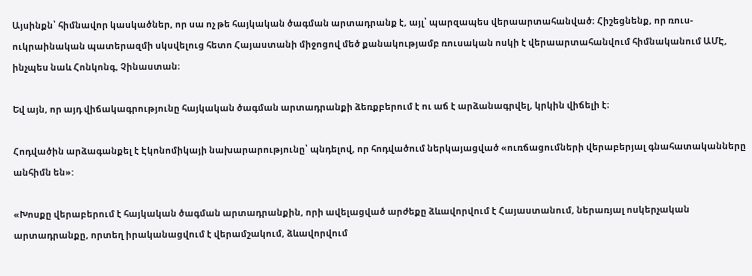Այսինքն՝ հիմնավոր կասկածներ, որ սա ոչ թե հայկական ծագման արտադրանք է, այլ՝ պարզապես վերաարտահանված։ Հիշեցնենք, որ ռուս-ուկրաինական պատերազմի սկսվելուց հետո Հայաստանի միջոցով մեծ քանակությամբ ռուսական ոսկի է վերաարտահանվում հիմնականում ԱՄԷ, ինչպես նաև Հոնկոնգ, Չինաստան։

Եվ այն, որ այդ վիճակագրությունը հայկական ծագման արտադրանքի ձեռքբերում է ու աճ է արձանագրվել, կրկին վիճելի է։

Հոդվածին արձագանքել է Էկոնոմիկայի նախարարությունը՝ պնդելով, որ հոդվածում ներկայացված «ուռճացումների վերաբերյալ գնահատականները անհիմն են»:

«Խոսքը վերաբերում է հայկական ծագման արտադրանքին, որի ավելացված արժեքը ձևավորվում է Հայաստանում, ներառյալ ոսկերչական արտադրանքը, որտեղ իրականացվում է վերամշակում, ձևավորվում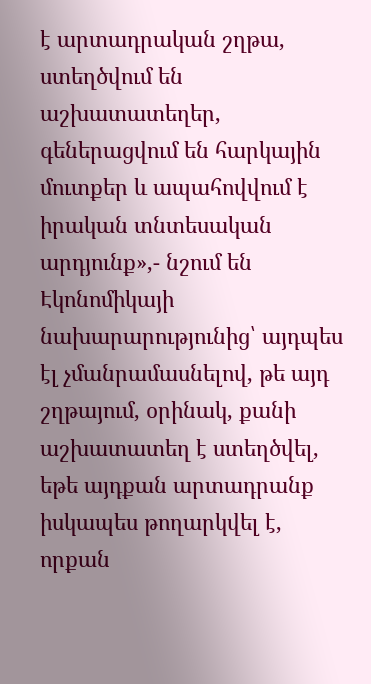է արտադրական շղթա, ստեղծվում են աշխատատեղեր, գեներացվում են հարկային մուտքեր և ապահովվում է իրական տնտեսական արդյունք»,- նշում են Էկոնոմիկայի նախարարությունից՝ այդպես էլ չմանրամասնելով, թե այդ շղթայում, օրինակ, քանի աշխատատեղ է ստեղծվել, եթե այդքան արտադրանք իսկապես թողարկվել է, որքան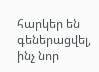հարկեր են գեներացվել, ինչ նոր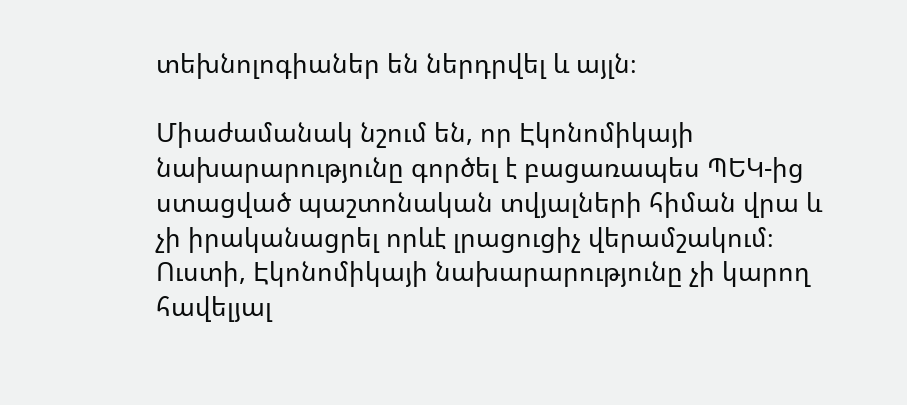տեխնոլոգիաներ են ներդրվել և այլն։

Միաժամանակ նշում են, որ Էկոնոմիկայի նախարարությունը գործել է բացառապես ՊԵԿ-ից ստացված պաշտոնական տվյալների հիման վրա և չի իրականացրել որևէ լրացուցիչ վերամշակում։ Ուստի, Էկոնոմիկայի նախարարությունը չի կարող հավելյալ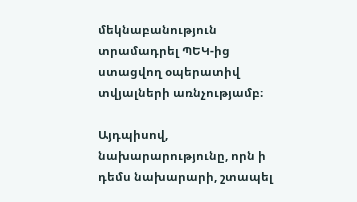մեկնաբանություն տրամադրել ՊԵԿ-ից ստացվող օպերատիվ տվյալների առնչությամբ։

Այդպիսով, նախարարությունը, որն ի դեմս նախարարի, շտապել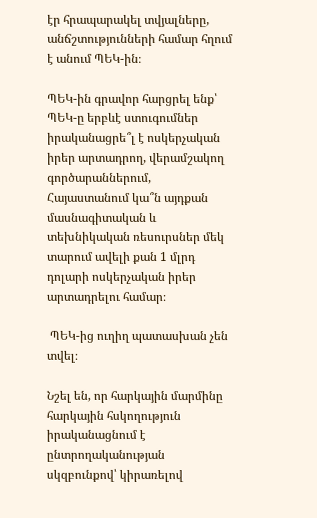էր հրապարակել տվյալները, անճշտությունների համար հղում է անում ՊԵԿ-ին։

ՊԵԿ-ին գրավոր հարցրել ենք՝ ՊԵԿ-ը երբևէ ստուգումներ իրականացրե՞լ է ոսկերչական իրեր արտադրող, վերամշակող գործարաններում, Հայաստանում կա՞ն այդքան մասնագիտական և տեխնիկական ռեսուրսներ մեկ տարում ավելի քան 1 մլրդ դոլարի ոսկերչական իրեր արտադրելու համար։

 ՊԵԿ-ից ուղիղ պատասխան չեն տվել։

Նշել են, որ հարկային մարմինը հարկային հսկողություն իրականացնում է ընտրողականության սկզբունքով՝ կիրառելով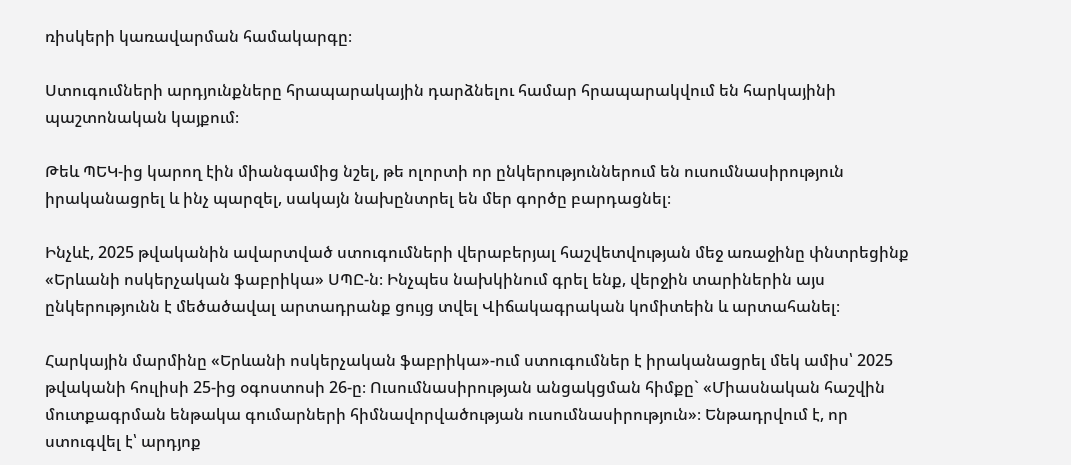ռիսկերի կառավարման համակարգը։

Ստուգումների արդյունքները հրապարակային դարձնելու համար հրապարակվում են հարկայինի պաշտոնական կայքում։

Թեև ՊԵԿ-ից կարող էին միանգամից նշել, թե ոլորտի որ ընկերություններում են ուսումնասիրություն իրականացրել և ինչ պարզել, սակայն նախընտրել են մեր գործը բարդացնել։

Ինչևէ, 2025 թվականին ավարտված ստուգումների վերաբերյալ հաշվետվության մեջ առաջինը փնտրեցինք «Երևանի ոսկերչական ֆաբրիկա» ՍՊԸ-ն։ Ինչպես նախկինում գրել ենք, վերջին տարիներին այս ընկերությունն է մեծածավալ արտադրանք ցույց տվել Վիճակագրական կոմիտեին և արտահանել։

Հարկային մարմինը «Երևանի ոսկերչական ֆաբրիկա»-ում ստուգումներ է իրականացրել մեկ ամիս՝ 2025 թվականի հուլիսի 25-ից օգոստոսի 26-ը։ Ուսումնասիրության անցակցման հիմքը` «Միասնական հաշվին մուտքագրման ենթակա գումարների հիմնավորվածության ուսումնասիրություն»։ Ենթադրվում է, որ ստուգվել է՝ արդյոք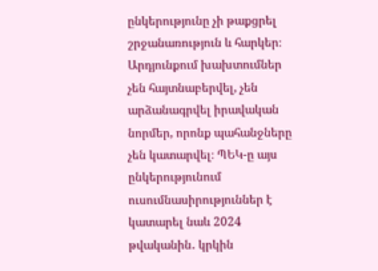ընկերությունը չի թաքցրել շրջանառություն և հարկեր։ Արդյունքում խախտումներ չեն հայտնաբերվել, չեն արձանագրվել իրավական նորմեր, որոնք պահանջները չեն կատարվել։ ՊԵԿ-ը այս ընկերությունում ուսումնասիրություններ է կատարել նաև 2024 թվականին․ կրկին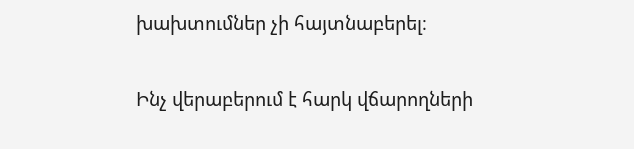խախտումներ չի հայտնաբերել։

Ինչ վերաբերում է հարկ վճարողների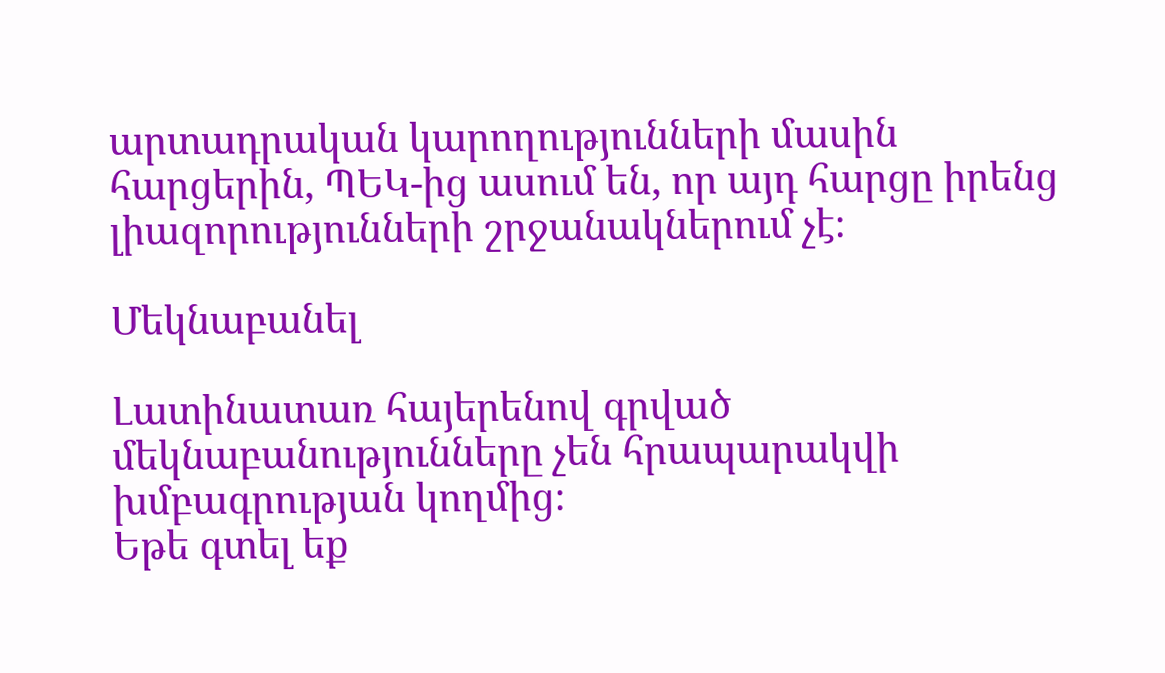արտադրական կարողությունների մասին հարցերին, ՊԵԿ-ից ասում են, որ այդ հարցը իրենց լիազորությունների շրջանակներում չէ։

Մեկնաբանել

Լատինատառ հայերենով գրված մեկնաբանությունները չեն հրապարակվի խմբագրության կողմից։
Եթե գտել եք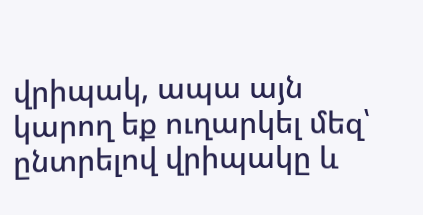վրիպակ, ապա այն կարող եք ուղարկել մեզ՝ ընտրելով վրիպակը և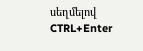սեղմելով CTRL+Enter